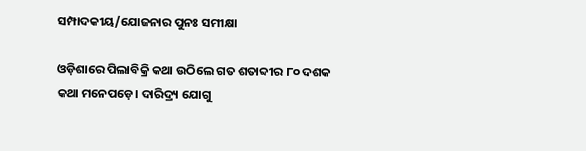ସମ୍ପାଦକୀୟ/ଯୋଜନାର ପୁନଃ ସମୀକ୍ଷା

ଓଡ଼ିଶାରେ ପିଲାବିକ୍ରି କଥା ଉଠିଲେ ଗତ ଶତାବ୍ଦୀର ୮୦ ଦଶକ କଥା ମନେପଡ଼େ। ଦାରିଦ୍ର୍ୟ ଯୋଗୁ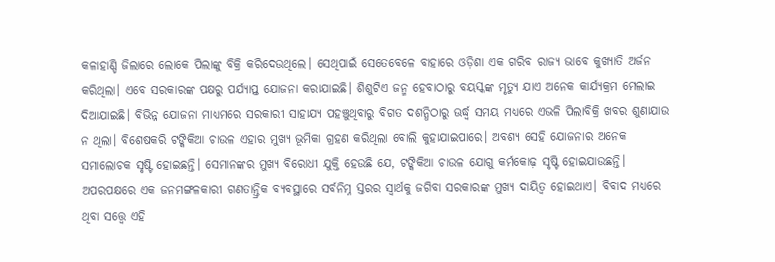କଳାହାଣ୍ଡି ଜିଲାରେ ଲୋକେ ପିଲାଙ୍କୁ ବିକ୍ରି କରିଦେଉଥିଲେ। ସେଥିପାଇଁ ସେତେବେଳେ ବାହାରେ ଓଡ଼ିଶା ଏକ ଗରିବ ରାଜ୍ୟ ଭାବେ କୁଖ୍ୟାତି ଅର୍ଜନ କରିଥିଲା। ଏବେ ସରକାରଙ୍କ ପକ୍ଷରୁ ପର୍ଯ୍ୟାପ୍ତ ଯୋଜନା କରାଯାଇଛି। ଶିଶୁଟିଏ ଜନ୍ମ ହେବାଠାରୁ ବୟସ୍କଙ୍କ ମୃତ୍ୟୁ ଯାଏ ଅନେକ କାର୍ଯ୍ୟକ୍ରମ ମେଲାଇ ଦିଆଯାଇଛି। ବିଭିନ୍ନ ଯୋଜନା ମାଧ୍ୟମରେ ସରକାରୀ ସାହାଯ୍ୟ ପହଞ୍ଚୁଥିବାରୁ ବିଗତ ଦଶନ୍ଧିଠାରୁ ଊର୍ଦ୍ଧ୍ୱ ସମୟ ମଧ୍ୟରେ ଏଭଳି ପିଲାବିକ୍ରି ଖବର ଶୁଣାଯାଉ ନ ଥିଲା। ବିଶେଷକରି ଟଙ୍କିକିଆ ଚାଉଳ ଏହାର ମୁଖ୍ୟ ଭୂମିକା ଗ୍ରହଣ କରିଥିଲା ବୋଲି କୁହାଯାଇପାରେ। ଅବଶ୍ୟ ସେହି ଯୋଜନାର ଅନେକ ସମାଲୋଚକ ସୃଷ୍ଟି ହୋଇଛନ୍ତି। ସେମାନଙ୍କର ମୁଖ୍ୟ ବିରୋଧୀ ଯୁକ୍ତି ହେଉଛି ଯେ, ଟଙ୍କିକିଆ ଚାଉଳ ଯୋଗୁ କର୍ମକୋଢ଼ ସୃଷ୍ଟି ହୋଇଯାଉଛନ୍ତି। ଅପରପକ୍ଷରେ ଏକ ଜନମଙ୍ଗଳକାରୀ ଗଣତାନ୍ତ୍ରିକ ବ୍ୟବସ୍ଥାରେ ସର୍ବନିମ୍ନ ସ୍ତରର ସ୍ବାର୍ଥକୁ ଜଗିବା ସରକାରଙ୍କ ମୁଖ୍ୟ ଦାୟିତ୍ୱ ହୋଇଥାଏ। ବିବାଦ ମଧ୍ୟରେ ଥିବା ସତ୍ତ୍ୱେ ଏହି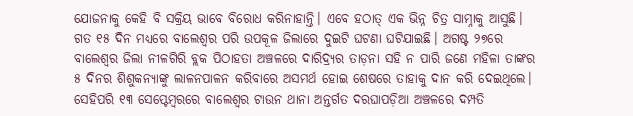ଯୋଜନାକୁ କେହି ବି ସକ୍ରିୟ ଭାବେ ବିରୋଧ କରିନାହାନ୍ତି। ଏବେ ହଠାତ୍‌ ଏକ ଭିନ୍ନ ଚିତ୍ର ସାମ୍ନାକୁ ଆସୁଛି। ଗତ ୧୫ ଦିନ ମଧ୍ୟରେ ବାଲେଶ୍ୱର ପରି ଉପକୂଳ ଜିଲାରେ ଦୁଇଟି ଘଟଣା ଘଟିଯାଇଛି। ଅଗଷ୍ଟ ୨୭ରେ ବାଲେଶ୍ୱର ଜିଲା ନୀଳଗିରି ବ୍ଲକ ପିଠାହତା ଅଞ୍ଚଳରେ ଦାରିଦ୍ର୍ୟର ତାଡ଼ନା ସହି ନ ପାରି ଜଣେ ମହିଳା ତାଙ୍କର ୫ ଦିନର ଶିଶୁକନ୍ୟାଙ୍କୁ ଲାଳନପାଳନ କରିବାରେ ଅସମର୍ଥ ହୋଇ ଶେଷରେ ତାହାକୁ ଦାନ କରି ଦେଇଥିଲେ। ସେହିପରି ୧୩ ସେପ୍ଟେମ୍ବରରେ ବାଲେଶ୍ୱର ଟାଉନ ଥାନା ଅନ୍ତର୍ଗତ ଦରଘାପଡ଼ିଆ ଅଞ୍ଚଳରେ ଦମ୍ପତି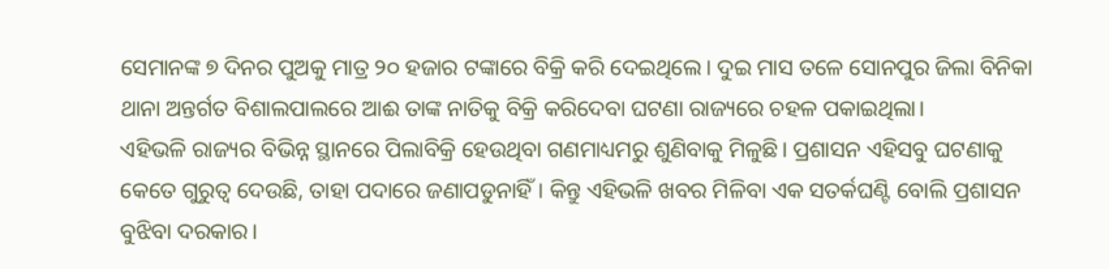ସେମାନଙ୍କ ୭ ଦିନର ପୁଅକୁ ମାତ୍ର ୨୦ ହଜାର ଟଙ୍କାରେ ବିକ୍ରି କରି ଦେଇଥିଲେ। ଦୁଇ ମାସ ତଳେ ସୋନପୁର ଜିଲା ବିନିକା ଥାନା ଅନ୍ତର୍ଗତ ବିଶାଲପାଲରେ ଆଈ ତାଙ୍କ ନାତିକୁ ବିକ୍ରି କରିଦେବା ଘଟଣା ରାଜ୍ୟରେ ଚହଳ ପକାଇଥିଲା।
ଏହିଭଳି ରାଜ୍ୟର ବିଭିନ୍ନ ସ୍ଥାନରେ ପିଲାବିକ୍ରି ହେଉଥିବା ଗଣମାଧ୍ୟମରୁ ଶୁଣିବାକୁ ମିଳୁଛି। ପ୍ରଶାସନ ଏହିସବୁ ଘଟଣାକୁ କେତେ ଗୁରୁତ୍ୱ ଦେଉଛି, ତାହା ପଦାରେ ଜଣାପଡୁନାହିଁ। କିନ୍ତୁ ଏହିଭଳି ଖବର ମିଳିବା ଏକ ସତର୍କଘଣ୍ଟି ବୋଲି ପ୍ରଶାସନ ବୁଝିବା ଦରକାର।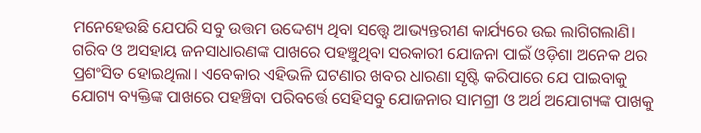ମନେହେଉଛି ଯେପରି ସବୁ ଉତ୍ତମ ଉଦ୍ଦେଶ୍ୟ ଥିବା ସତ୍ତ୍ୱେ ଆଭ୍ୟନ୍ତରୀଣ କାର୍ଯ୍ୟରେ ଉଇ ଲାଗିଗଲାଣି। ଗରିବ ଓ ଅସହାୟ ଜନସାଧାରଣଙ୍କ ପାଖରେ ପହଞ୍ଚୁଥିବା ସରକାରୀ ଯୋଜନା ପାଇଁ ଓଡ଼ିଶା ଅନେକ ଥର ପ୍ରଶଂସିତ ହୋଇଥିଲା। ଏବେକାର ଏହିଭଳି ଘଟଣାର ଖବର ଧାରଣା ସୃଷ୍ଟି କରିପାରେ ଯେ ପାଇବାକୁ ଯୋଗ୍ୟ ବ୍ୟକ୍ତିଙ୍କ ପାଖରେ ପହଞ୍ଚିବା ପରିବର୍ତ୍ତେ ସେହିସବୁ ଯୋଜନାର ସାମଗ୍ରୀ ଓ ଅର୍ଥ ଅଯୋଗ୍ୟଙ୍କ ପାଖକୁ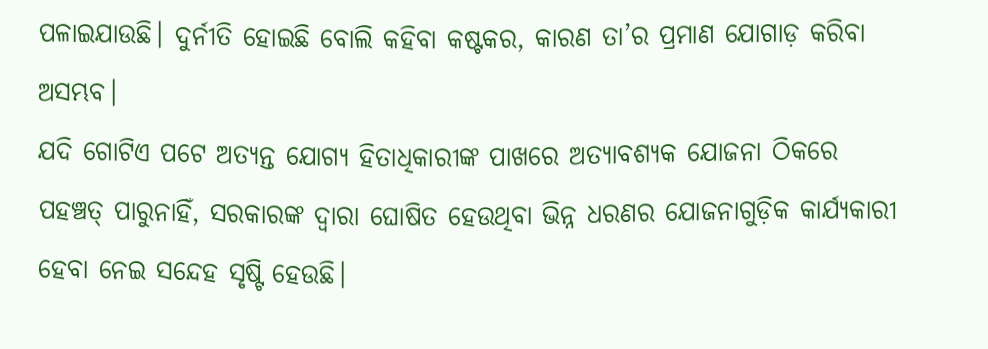ପଳାଇଯାଉଛି। ଦୁର୍ନୀତି ହୋଇଛି ବୋଲି କହିବା କଷ୍ଟକର, କାରଣ ତା’ର ପ୍ରମାଣ ଯୋଗାଡ଼ କରିବା ଅସମ୍ଭବ।
ଯଦି ଗୋଟିଏ ପଟେ ଅତ୍ୟନ୍ତ ଯୋଗ୍ୟ ହିତାଧିକାରୀଙ୍କ ପାଖରେ ଅତ୍ୟାବଶ୍ୟକ ଯୋଜନା ଠିକରେ ପହଞ୍ଚତ୍ ପାରୁନାହିଁ, ସରକାରଙ୍କ ଦ୍ୱାରା ଘୋଷିତ ହେଉଥିବା ଭିନ୍ନ ଧରଣର ଯୋଜନାଗୁଡ଼ିକ କାର୍ଯ୍ୟକାରୀ ହେବା ନେଇ ସନ୍ଦେହ ସୃଷ୍ଟି ହେଉଛି।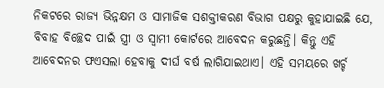ନିକଟରେ ରାଜ୍ୟ ଭିନ୍ନକ୍ଷମ ଓ ସାମାଜିକ ସଶକ୍ତୀକରଣ ବିଭାଗ ପକ୍ଷରୁ କୁହାଯାଇଛି ଯେ, ବିବାହ ବିଚ୍ଛେଦ ପାଇଁ ସ୍ତ୍ରୀ ଓ ସ୍ବାମୀ କୋର୍ଟରେ ଆବେଦନ କରୁଛନ୍ତି। କିନ୍ତୁ ଏହି ଆବେଦନର ଫଏସଲା ହେବାକୁ ଦୀର୍ଘ ବର୍ଷ ଲାଗିଯାଇଥାଏ। ଏହି ସମୟରେ ଖର୍ଚ୍ଚ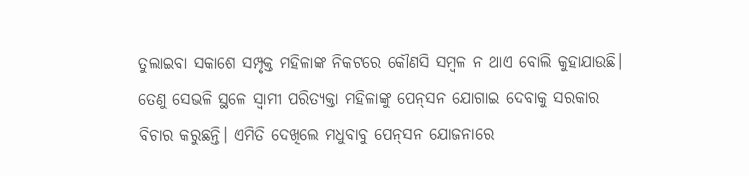ତୁଲାଇବା ସକାଶେ ସମ୍ପୃକ୍ତ ମହିଳାଙ୍କ ନିକଟରେ କୌଣସି ସମ୍ବଳ ନ ଥାଏ ବୋଲି କୁହାଯାଉଛି। ତେଣୁ ସେଭଳି ସ୍ଥଳେ ସ୍ବାମୀ ପରିତ୍ୟକ୍ତା ମହିଳାଙ୍କୁ ପେନ୍‌ସନ ଯୋଗାଇ ଦେବାକୁ ସରକାର ବିଚାର କରୁଛନ୍ତି। ଏମିତି ଦେଖିଲେ ମଧୁବାବୁ ପେନ୍‌ସନ ଯୋଜନାରେ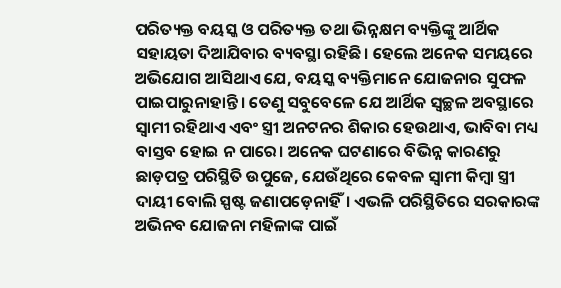ପରିତ୍ୟକ୍ତ ବୟସ୍କ ଓ ପରିତ୍ୟକ୍ତ ତଥା ଭିନ୍ନକ୍ଷମ ବ୍ୟକ୍ତିଙ୍କୁ ଆର୍ଥିକ ସହାୟତା ଦିଆଯିବାର ବ୍ୟବସ୍ଥା ରହିଛି। ହେଲେ ଅନେକ ସମୟରେ ଅଭିଯୋଗ ଆସିଥାଏ ଯେ, ବୟସ୍କ ବ୍ୟକ୍ତିମାନେ ଯୋଜନାର ସୁଫଳ ପାଇପାରୁନାହାନ୍ତି। ତେଣୁ ସବୁବେଳେ ଯେ ଆର୍ଥିକ ସ୍ବଚ୍ଛଳ ଅବସ୍ଥାରେ ସ୍ବାମୀ ରହିଥାଏ ଏବଂ ସ୍ତ୍ରୀ ଅନଟନର ଶିକାର ହେଉଥାଏ, ଭାବିବା ମଧ୍ୟ ବାସ୍ତବ ହୋଇ ନ ପାରେ। ଅନେକ ଘଟଣାରେ ବିଭିନ୍ନ କାରଣରୁ ଛାଡ଼ପତ୍ର ପରିସ୍ଥିତି ଉପୁଜେ, ଯେଉଁଥିରେ କେବଳ ସ୍ବାମୀ କିମ୍ବା ସ୍ତ୍ରୀ ଦାୟୀ ବୋଲି ସ୍ପଷ୍ଟ ଜଣାପଡ଼େନାହିଁ। ଏଭଳି ପରିସ୍ଥିତିରେ ସରକାରଙ୍କ ଅଭିନବ ଯୋଜନା ମହିଳାଙ୍କ ପାଇଁ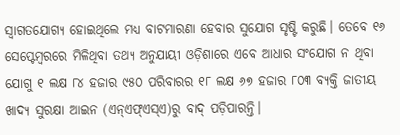ସ୍ବାଗତଯୋଗ୍ୟ ହୋଇଥିଲେ ମଧ୍ୟ ବାଟମାରଣା ହେବାର ସୁଯୋଗ ସୃଷ୍ଟି କରୁଛି। ତେବେ ୧୬ ସେପ୍ଟେମ୍ବରରେ ମିଳିଥିବା ତଥ୍ୟ ଅନୁଯାୟୀ ଓଡ଼ିଶାରେ ଏବେ ଆଧାର ସଂଯୋଗ ନ ଥିବା ଯୋଗୁ ୧ ଲକ୍ଷ ୮୪ ହଜାର ୯୫୦ ପରିବାରର ୧୮ ଲକ୍ଷ ୬୭ ହଜାର ୮୦୩ ବ୍ୟକ୍ତି ଜାତୀୟ ଖାଦ୍ୟ ସୁରକ୍ଷା ଆଇନ (ଏନ୍‌ଏଫ୍‌ଏସ୍‌ଏ)ରୁ ବାଦ୍‌ ପଡ଼ିପାରନ୍ତି।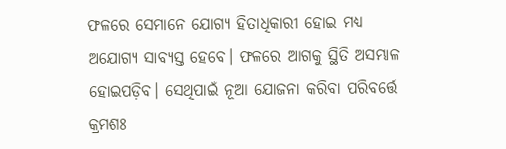ଫଳରେ ସେମାନେ ଯୋଗ୍ୟ ହିତାଧିକାରୀ ହୋଇ ମଧ୍ୟ ଅଯୋଗ୍ୟ ସାବ୍ୟସ୍ତ ହେବେ। ଫଳରେ ଆଗକୁ ସ୍ଥିତି ଅସମ୍ଭାଳ ହୋଇପଡ଼ିବ। ସେଥିପାଇଁ ନୂଆ ଯୋଜନା କରିବା ପରିବର୍ତ୍ତେ କ୍ରମଶଃ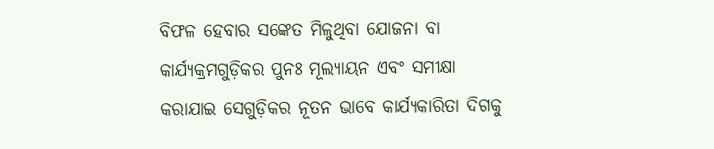ବିଫଳ ହେବାର ସଙ୍କେତ ମିଳୁଥିବା ଯୋଜନା ବା କାର୍ଯ୍ୟକ୍ରମଗୁଡ଼ିକର ପୁନଃ ମୂଲ୍ୟାୟନ ଏବଂ ସମୀକ୍ଷା କରାଯାଇ ସେଗୁଡ଼ିକର ନୂତନ ଭାବେ କାର୍ଯ୍ୟକାରିତା ଦିଗକୁ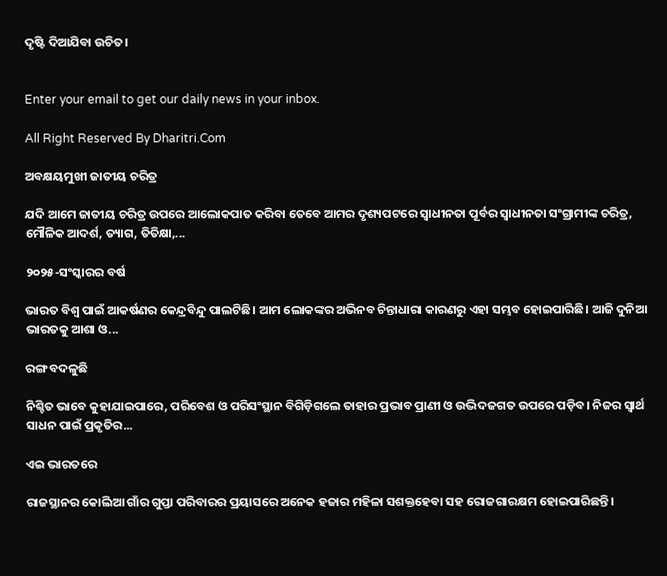ଦୃଷ୍ଟି ଦିଆଯିବା ଉଚିତ।


Enter your email to get our daily news in your inbox.

All Right Reserved By Dharitri.Com

ଅବକ୍ଷୟମୁଖୀ ଜାତୀୟ ଚରିତ୍ର

ଯଦି ଆମେ ଜାତୀୟ ଚରିତ୍ର ଉପରେ ଆଲୋକପାତ କରିବା ତେବେ ଆମର ଦୃଶ୍ୟପଟରେ ସ୍ବାଧୀନତା ପୂର୍ବର ସ୍ବାଧୀନତା ସଂଗ୍ରାମୀଙ୍କ ଚରିତ୍ର, ମୌଳିକ ଆଦର୍ଶ, ତ୍ୟାଗ, ତିତିକ୍ଷା,...

୨୦୨୫-ସଂସ୍କାରର ବର୍ଷ

ଭାରତ ବିଶ୍ୱ ପାଇଁ ଆକର୍ଷଣର କେନ୍ଦ୍ରବିନ୍ଦୁ ପାଲଟିଛି। ଆମ ଲୋକଙ୍କର ଅଭିନବ ଚିନ୍ତାଧାରା କାରଣରୁ ଏହା ସମ୍ଭବ ହୋଇପାରିଛି। ଆଜି ଦୁନିଆ ଭାରତକୁ ଆଶା ଓ...

ରଙ୍ଗ ବଦଳୁଛି

ନିଶ୍ଚିତ ଭାବେ କୁହାଯାଇପାରେ, ପରିବେଶ ଓ ପରିସଂସ୍ଥାନ ବିଗିଡ଼ିଗଲେ ତାହାର ପ୍ରଭାବ ପ୍ରାଣୀ ଓ ଉଦ୍ଭିଦଜଗତ ଉପରେ ପଡ଼ିବ। ନିଜର ସ୍ବାର୍ଥ ସାଧନ ପାଇଁ ପ୍ରକୃତିର...

ଏଇ ଭାରତରେ

ରାଜସ୍ଥାନର କୋଲିଆ ଗାଁର ଗୁପ୍ତା ପରିବାରର ପ୍ରୟାସରେ ଅନେକ ହଜାର ମହିଳା ସଶକ୍ତହେବା ସହ ରୋଜଗାରକ୍ଷମ ହୋଇପାରିଛନ୍ତି।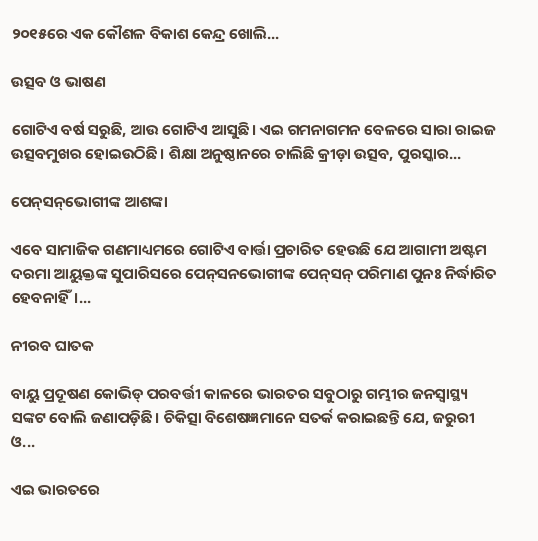୨୦୧୫ରେ ଏକ କୌଶଳ ବିକାଶ କେନ୍ଦ୍ର ଖୋଲି...

ଉତ୍ସବ ଓ ଭାଷଣ

ଗୋଟିଏ ବର୍ଷ ସରୁଛି, ଆଉ ଗୋଟିଏ ଆସୁଛି। ଏଇ ଗମନାଗମନ ବେଳରେ ସାରା ରାଇଜ ଉତ୍ସବମୁଖର ହୋଇଉଠିଛି। ଶିକ୍ଷା ଅନୁଷ୍ଠାନରେ ଚାଲିଛି କ୍ରୀଡ଼ା ଉତ୍ସବ, ପୁରସ୍କାର...

ପେନ୍‌ସନ୍‌ଭୋଗୀଙ୍କ ଆଶଙ୍କା

ଏବେ ସାମାଜିକ ଗଣମାଧ୍ୟମରେ ଗୋଟିଏ ବାର୍ତ୍ତା ପ୍ରଚାରିତ ହେଉଛି ଯେ ଆଗାମୀ ଅଷ୍ଟମ ଦରମା ଆୟୁକ୍ତଙ୍କ ସୁପାରିସରେ ପେନ୍‌ସନଭୋଗୀଙ୍କ ପେନ୍‌ସନ୍‌ ପରିମାଣ ପୁନଃ ନିର୍ଦ୍ଧାରିତ ହେବନାହିଁ।...

ନୀରବ ଘାତକ

ବାୟୁ ପ୍ରଦୂଷଣ କୋଭିଡ୍‌ ପରବର୍ତ୍ତୀ କାଳରେ ଭାରତର ସବୁଠାରୁ ଗମ୍ଭୀର ଜନସ୍ବାସ୍ଥ୍ୟ ସଙ୍କଟ ବୋଲି ଜଣାପଡ଼ିଛି। ଚିକିତ୍ସା ବିଶେଷଜ୍ଞମାନେ ସତର୍କ କରାଇଛନ୍ତି ଯେ, ଜରୁରୀ ଓ...

ଏଇ ଭାରତରେ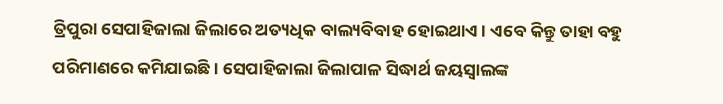ତ୍ରିପୁରା ସେପାହିଜାଲା ଜିଲାରେ ଅତ୍ୟଧିକ ବାଲ୍ୟବିବାହ ହୋଇଥାଏ। ଏବେ କିନ୍ତୁ ତାହା ବହୁ ପରିମାଣରେ କମିଯାଇଛି। ସେପାହିଜାଲା ଜିଲାପାଳ ସିଦ୍ଧାର୍ଥ ଜୟସ୍ବାଲଙ୍କ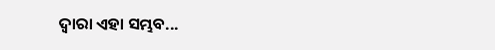ଦ୍ୱାରା ଏହା ସମ୍ଭବ...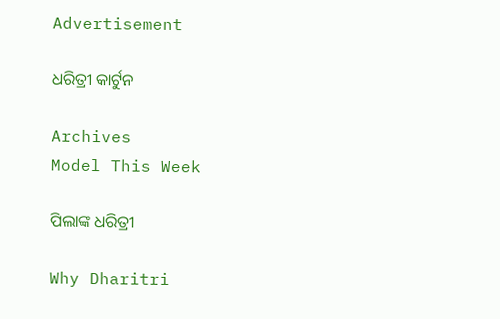Advertisement

ଧରିତ୍ରୀ କାର୍ଟୁନ

Archives
Model This Week

ପିଲାଙ୍କ ଧରିତ୍ରୀ

Why Dharitri